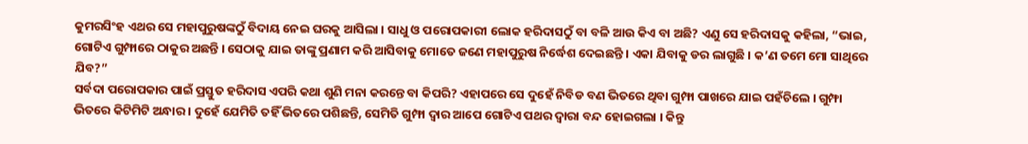କୁମରସିଂହ ଏଥର ସେ ମହାପୁରୁଷଙ୍କଠୁଁ ବିଦାୟ ନେଇ ଘରକୁ ଆସିଲା । ସାଧୁ ଓ ପରୋପକାରୀ ଲୋକ ହରିଦାସଠୁଁ ବା ବଳି ଆଉ କିଏ ବା ଅଛି? ଏଣୁ ସେ ହରିଦାସକୁ କହିଲା, “ଭାଇ, ଗୋଟିଏ ଗୁମ୍ଫାରେ ଠାକୁର ଅଛନ୍ତି । ସେଠାକୁ ଯାଇ ତାଙ୍କୁ ପ୍ରଣାମ କରି ଆସିବାକୁ ମୋତେ ଜଣେ ମହାପୁରୁଷ ନିର୍ଦ୍ଧେଶ ଦେଇଛନ୍ତି । ଏକା ଯିବାକୁ ଡର ଲାଗୁଛି । କ’ଣ ତମେ ମୋ ସାଥିରେ ଯିବ?”
ସର୍ବଦା ପରୋପକାର ପାଇଁ ପ୍ରସ୍ତୁତ ହରିଦାସ ଏପରି କଥା ଶୁଣି ମନା କରନ୍ତେ ବା କିପରି? ଏହାପରେ ସେ ଦୁହେଁ ନିବିଡ ବଣ ଭିତରେ ଥିବା ଗୁମ୍ଫା ପାଖରେ ଯାଇ ପହଁଚିଲେ । ଗୁମ୍ଫା ଭିତରେ କିଟିମିଟି ଅନ୍ଧାର । ଦୁହେଁ ଯେମିତି ତହିଁ ଭିତରେ ପଶିଛନ୍ତି, ସେମିତି ଗୁମ୍ଫା ଦ୍ୱାର ଆପେ ଗୋଟିଏ ପଥର ଦ୍ୱାରା ବନ୍ଦ ହୋଇଗଲା । କିନ୍ତୁ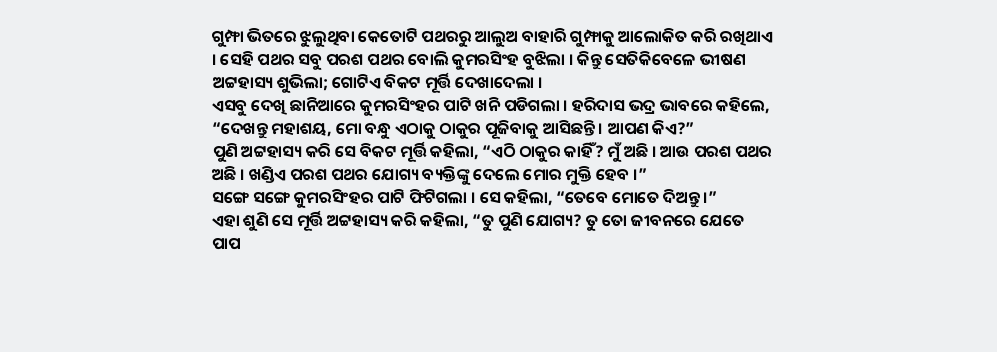ଗୁମ୍ଫା ଭିତରେ ଝୁଲୁଥିବା କେତୋଟି ପଥରରୁ ଆଲୁଅ ବାହାରି ଗୁମ୍ଫାକୁ ଆଲୋକିତ କରି ରଖିଥାଏ । ସେହି ପଥର ସବୁ ପରଶ ପଥର ବୋଲି କୁମରସିଂହ ବୁଝିଲା । କିନ୍ତୁ ସେତିକିବେଳେ ଭୀଷଣ ଅଟ୍ଟହାସ୍ୟ ଶୁଭିଲା; ଗୋଟିଏ ବିକଟ ମୂର୍ତ୍ତି ଦେଖାଦେଲା ।
ଏସବୁ ଦେଖି ଛାନିଆରେ କୁମରସିଂହର ପାଟି ଖନି ପଡିଗଲା । ହରିଦାସ ଭଦ୍ର ଭାବରେ କହିଲେ, “ଦେଖନ୍ତୁ ମହାଶୟ, ମୋ ବନ୍ଧୁ ଏଠାକୁ ଠାକୁର ପୂଜିବାକୁ ଆସିଛନ୍ତି । ଆପଣ କିଏ?”
ପୁଣି ଅଟ୍ଟହାସ୍ୟ କରି ସେ ବିକଟ ମୂର୍ତ୍ତି କହିଲା, “ଏଠି ଠାକୁର କାହିଁ? ମୁଁ ଅଛି । ଆଉ ପରଶ ପଥର ଅଛି । ଖଣ୍ଡିଏ ପରଶ ପଥର ଯୋଗ୍ୟ ବ୍ୟକ୍ତିଙ୍କୁ ଦେଲେ ମୋର ମୁକ୍ତି ହେବ ।”
ସଙ୍ଗେ ସଙ୍ଗେ କୁମରସିଂହର ପାଟି ଫିଟିଗଲା । ସେ କହିଲା, “ତେବେ ମୋତେ ଦିଅନ୍ତୁ ।”
ଏହା ଶୁଣି ସେ ମୂର୍ତ୍ତି ଅଟ୍ଟହାସ୍ୟ କରି କହିଲା, “ତୁ ପୁଣି ଯୋଗ୍ୟ? ତୁ ତୋ ଜୀବନରେ ଯେତେ ପାପ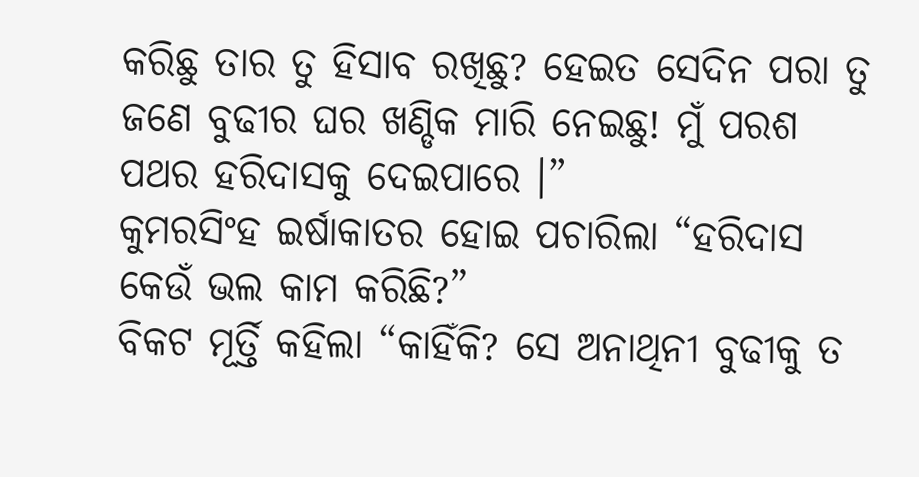କରିଛୁ ତାର ତୁ ହିସାବ ରଖିଛୁ? ହେଇତ ସେଦିନ ପରା ତୁ ଜଣେ ବୁଢୀର ଘର ଖଣ୍ଡିକ ମାରି ନେଇଛୁ! ମୁଁ ପରଶ ପଥର ହରିଦାସକୁ ଦେଇପାରେ ।”
କୁମରସିଂହ ଇର୍ଷାକାତର ହୋଇ ପଚାରିଲା “ହରିଦାସ କେଉଁ ଭଲ କାମ କରିଛି?”
ବିକଟ ମୂର୍ତ୍ତି କହିଲା “କାହିଁକି? ସେ ଅନାଥିନୀ ବୁଢୀକୁ ତ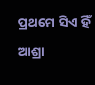ପ୍ରଥମେ ସିଏ ହିଁ ଆଶ୍ରା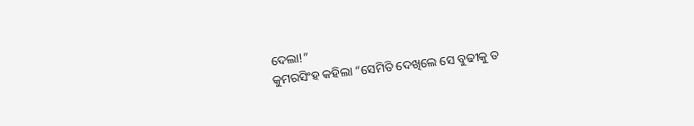ଦେଲା!”
କୁମରସିଂହ କହିଲା “ସେମିତି ଦେଖିଲେ ସେ ବୁଢୀକୁ ତ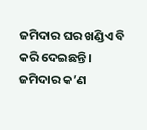ଜମିଦାର ଘର ଖଣ୍ଡିଏ ବି କରି ଦେଇଛନ୍ତି । ଜମିଦାର କ’ଣ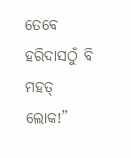ତେବେ ହରିଦାସଠୁଁ ବି ମହତ୍ ଲୋକ!”